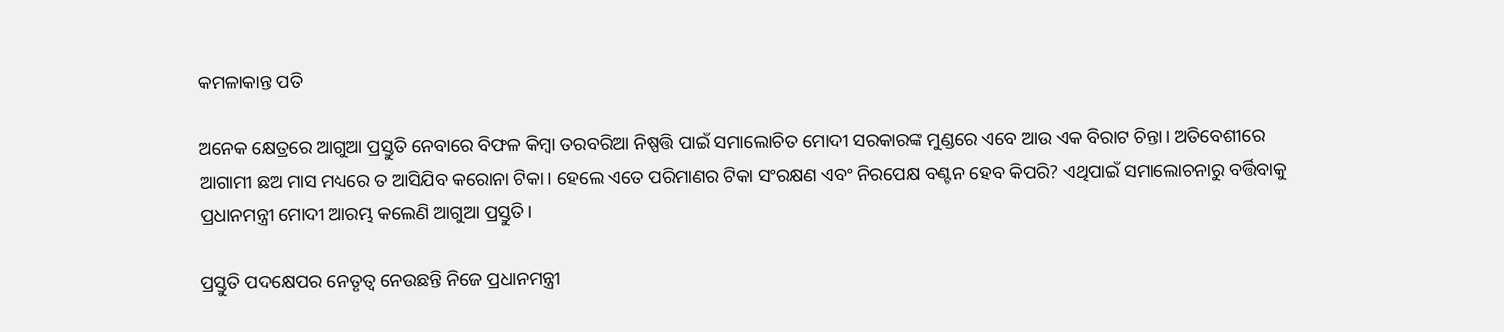କମଳାକାନ୍ତ ପତି

ଅନେକ କ୍ଷେତ୍ରରେ ଆଗୁଆ ପ୍ରସ୍ତୁତି ନେବାରେ ବିଫଳ କିମ୍ବା ତରବରିଆ ନିଷ୍ପତ୍ତି ପାଇଁ ସମାଲୋଚିତ ମୋଦୀ ସରକାରଙ୍କ ମୁଣ୍ଡରେ ଏବେ ଆଉ ଏକ ବିରାଟ ଚିନ୍ତା। ଅତିବେଶୀରେ ଆଗାମୀ ଛଅ ମାସ ମଧ୍ୟରେ ତ ଆସିଯିବ କରୋନା ଟିକା। ହେଲେ ଏତେ ପରିମାଣର ଟିକା ସଂରକ୍ଷଣ ଏବଂ ନିରପେକ୍ଷ ବଣ୍ଟନ ହେବ କିପରି? ଏଥିପାଇଁ ସମାଲୋଚନାରୁ ବର୍ତ୍ତିବାକୁ ପ୍ରଧାନମନ୍ତ୍ରୀ ମୋଦୀ ଆରମ୍ଭ କଲେଣି ଆଗୁଆ ପ୍ରସ୍ତୁତି।

ପ୍ରସ୍ତୁତି ପଦକ୍ଷେପର ନେତୃତ୍ଵ ନେଉଛନ୍ତି ନିଜେ ପ୍ରଧାନମନ୍ତ୍ରୀ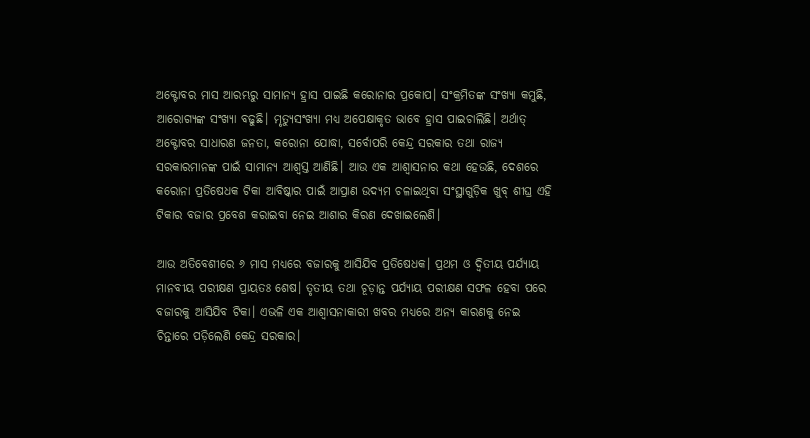ଅକ୍ଟୋବର ମାସ ଆରମ୍ଭରୁ ସାମାନ୍ୟ ହ୍ରାସ ପାଇଛି କରୋନାର ପ୍ରକୋପ। ସଂକ୍ରମିତଙ୍କ ସଂଖ୍ୟା କମୁଛି, ଆରୋଗ୍ୟଙ୍କ ସଂଖ୍ୟା ବଢୁଛି। ମୃତ୍ୟୁସଂଖ୍ୟା ମଧ୍ୟ ଅପେକ୍ଷାକୃତ ଭାବେ ହ୍ରାସ ପାଇଚାଲିଛି। ଅର୍ଥାତ୍ ଅକ୍ଟୋବର ସାଧାରଣ ଜନତା, କରୋନା ଯୋଦ୍ଧା, ସର୍ବୋପରି କେନ୍ଦ୍ର ସରକାର ତଥା ରାଜ୍ୟ ସରକାରମାନଙ୍କ ପାଇଁ ସାମାନ୍ୟ ଆଶ୍ଵସ୍ତ ଆଣିଛି। ଆଉ ଏକ ଆଶ୍ଵାସନାର କଥା ହେଉଛି, ଦେଶରେ କରୋନା ପ୍ରତିଷେଧକ ଟିକା ଆବିଷ୍କାର ପାଇଁ ଆପ୍ରାଣ ଉଦ୍ୟମ ଚଳାଇଥିବା ସଂସ୍ଥାଗୁଡ଼ିକ ଖୁବ୍ ଶୀଘ୍ର ଏହି ଟିକାର ବଜାର ପ୍ରବେଶ କରାଇବା ନେଇ ଆଶାର କିରଣ ଦେଖାଇଲେଣି।

ଆଉ ଅତିବେଶୀରେ ୬ ମାସ ମଧ୍ୟରେ ବଜାରକୁ ଆସିଯିବ ପ୍ରତିଷେଧକ। ପ୍ରଥମ ଓ ଦ୍ଵିତୀୟ ପର୍ଯ୍ୟାୟ ମାନବୀୟ ପରୀକ୍ଷଣ ପ୍ରାୟତଃ ଶେଷ। ତୃତୀୟ ତଥା ଚୂଡ଼ାନ୍ତ ପର୍ଯ୍ୟାୟ ପରୀକ୍ଷଣ ସଫଳ ହେବା ପରେ ବଜାରକୁ ଆସିଯିବ ଟିକା। ଏଭଳି ଏକ ଆଶ୍ଵାସନାକାରୀ ଖବର ମଧ୍ୟରେ ଅନ୍ୟ କାରଣକୁ ନେଇ ଚିନ୍ତାରେ ପଡ଼ିଲେଣି କେନ୍ଦ୍ର ସରକାର।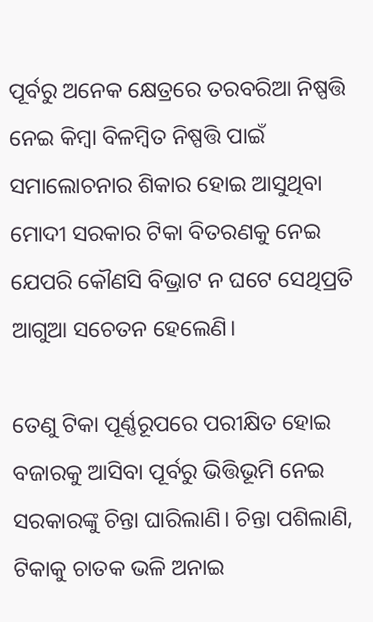ପୂର୍ବରୁ ଅନେକ କ୍ଷେତ୍ରରେ ତରବରିଆ ନିଷ୍ପତ୍ତି ନେଇ କିମ୍ବା ବିଳମ୍ବିତ ନିଷ୍ପତ୍ତି ପାଇଁ ସମାଲୋଚନାର ଶିକାର ହୋଇ ଆସୁଥିବା ମୋଦୀ ସରକାର ଟିକା ବିତରଣକୁ ନେଇ ଯେପରି କୌଣସି ବିଭ୍ରାଟ ନ ଘଟେ ସେଥିପ୍ରତି ଆଗୁଆ ସଚେତନ ହେଲେଣି।

ତେଣୁ ଟିକା ପୂର୍ଣ୍ଣରୂପରେ ପରୀକ୍ଷିତ ହୋଇ ବଜାରକୁ ଆସିବା ପୂର୍ବରୁ ଭିତ୍ତିଭୂମି ନେଇ ସରକାରଙ୍କୁ ଚିନ୍ତା ଘାରିଲାଣି। ଚିନ୍ତା ପଶିଲାଣି, ଟିକାକୁ ଚାତକ ଭଳି ଅନାଇ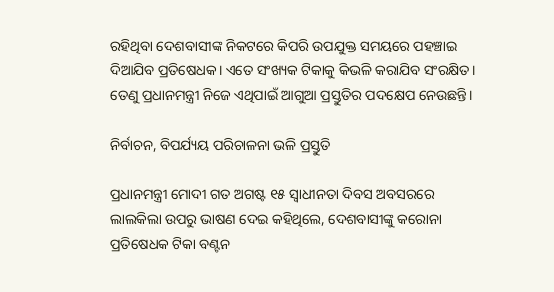ରହିଥିବା ଦେଶବାସୀଙ୍କ ନିକଟରେ କିପରି ଉପଯୁକ୍ତ ସମୟରେ ପହଞ୍ଚାଇ ଦିଆଯିବ ପ୍ରତିଷେଧକ। ଏତେ ସଂଖ୍ୟକ ଟିକାକୁ କିଭଳି କରାଯିବ ସଂରକ୍ଷିତ। ତେଣୁ ପ୍ରଧାନମନ୍ତ୍ରୀ ନିଜେ ଏଥିପାଇଁ ଆଗୁଆ ପ୍ରସ୍ତୁତିର ପଦକ୍ଷେପ ନେଉଛନ୍ତି।

ନିର୍ବାଚନ, ବିପର୍ଯ୍ୟୟ ପରିଚାଳନା ଭଳି ପ୍ରସ୍ତୁତି

ପ୍ରଧାନମନ୍ତ୍ରୀ ମୋଦୀ ଗତ ଅଗଷ୍ଟ ୧୫ ସ୍ଵାଧୀନତା ଦିବସ ଅବସରରେ ଲାଲକିଲା ଉପରୁ ଭାଷଣ ଦେଇ କହିଥିଲେ, ଦେଶବାସୀଙ୍କୁ କରୋନା ପ୍ରତିଷେଧକ ଟିକା ବଣ୍ଟନ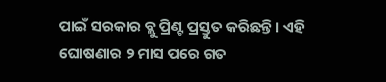ପାଇଁ ସରକାର ବ୍ଲୁ ପ୍ରିଣ୍ଟ ପ୍ରସ୍ତୁତ କରିଛନ୍ତି। ଏହି ଘୋଷଣାର ୨ ମାସ ପରେ ଗତ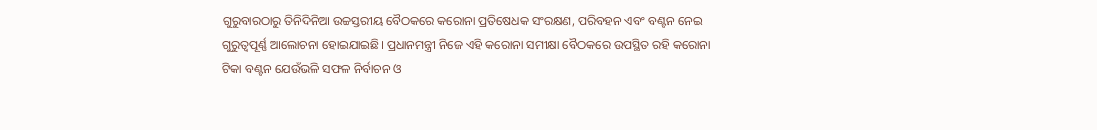ଗୁରୁବାରଠାରୁ ତିନିଦିନିଆ ଉଚ୍ଚସ୍ତରୀୟ ବୈଠକରେ କରୋନା ପ୍ରତିଷେଧକ ସଂରକ୍ଷଣ, ପରିବହନ ଏବଂ ବଣ୍ଟନ ନେଇ ଗୁରୁତ୍ଵପୂର୍ଣ୍ଣ ଆଲୋଚନା ହୋଇଯାଇଛି। ପ୍ରଧାନମନ୍ତ୍ରୀ ନିଜେ ଏହି କରୋନା ସମୀକ୍ଷା ବୈଠକରେ ଉପସ୍ଥିତ ରହି କରୋନା ଟିକା ବଣ୍ଟନ ଯେଉଁଭଳି ସଫଳ ନିର୍ବାଚନ ଓ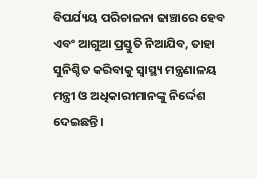ବିପର୍ଯ୍ୟୟ ପରିଚାଳନା ଢାଞ୍ଚାରେ ହେବ ଏବଂ ଆଗୁଆ ପ୍ରସ୍ତୁତି ନିଆଯିବ, ତାହା ସୁନିଶ୍ଚିତ କରିବାକୁ ସ୍ଵାସ୍ଥ୍ୟ ମନ୍ତ୍ରଣାଳୟ ମନ୍ତ୍ରୀ ଓ ଅଧିକାରୀମାନଙ୍କୁ ନିର୍ଦ୍ଦେଶ ଦେଇଛନ୍ତି।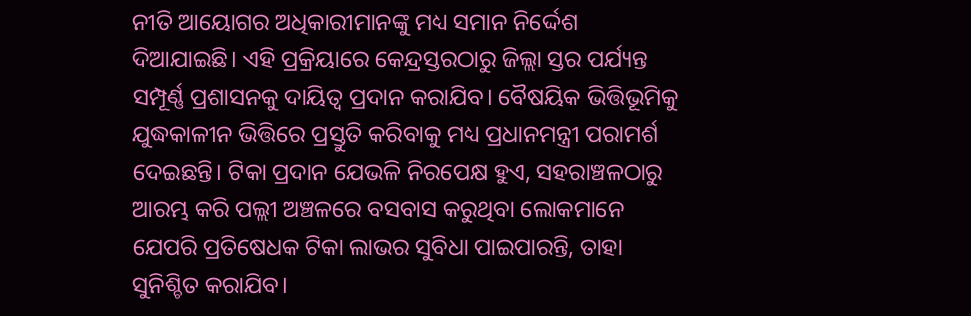ନୀତି ଆୟୋଗର ଅଧିକାରୀମାନଙ୍କୁ ମଧ୍ୟ ସମାନ ନିର୍ଦ୍ଦେଶ ଦିଆଯାଇଛି। ଏହି ପ୍ରକ୍ରିୟାରେ କେନ୍ଦ୍ରସ୍ତରଠାରୁ ଜିଲ୍ଲା ସ୍ତର ପର୍ଯ୍ୟନ୍ତ ସମ୍ପୂର୍ଣ୍ଣ ପ୍ରଶାସନକୁ ଦାୟିତ୍ଵ ପ୍ରଦାନ କରାଯିବ। ବୈଷୟିକ ଭିତ୍ତିଭୂମିକୁ ଯୁଦ୍ଧକାଳୀନ ଭିତ୍ତିରେ ପ୍ରସ୍ତୁତି କରିବାକୁ ମଧ୍ୟ ପ୍ରଧାନମନ୍ତ୍ରୀ ପରାମର୍ଶ ଦେଇଛନ୍ତି। ଟିକା ପ୍ରଦାନ ଯେଭଳି ନିରପେକ୍ଷ ହୁଏ, ସହରାଞ୍ଚଳଠାରୁ ଆରମ୍ଭ କରି ପଲ୍ଲୀ ଅଞ୍ଚଳରେ ବସବାସ କରୁଥିବା ଲୋକମାନେ ଯେପରି ପ୍ରତିଷେଧକ ଟିକା ଲାଭର ସୁବିଧା ପାଇପାରନ୍ତି, ତାହା ସୁନିଶ୍ଚିତ କରାଯିବ।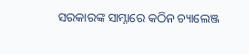ସରକାରଙ୍କ ସାମ୍ନାରେ କଠିନ ଚ୍ୟାଲେଞ୍ଜ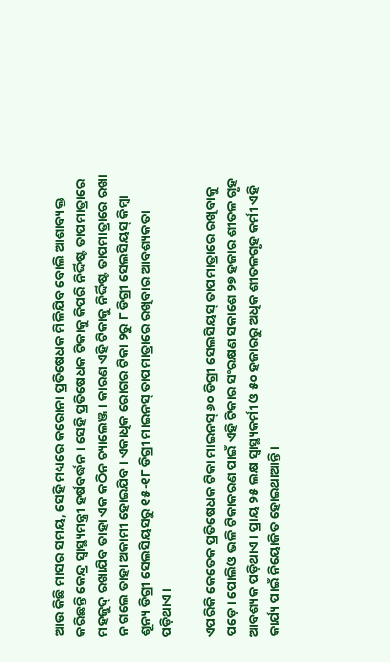ଆଉ କିଛି ମାସର ସମୟ, ସେହି ମଧ୍ୟରେ କରୋନା ପ୍ରତିଷେଧକ ମିଳିଯିବ ବୋଲି ଆଶାବ୍ୟକ୍ତ କରିଛନ୍ତି କେନ୍ଦ୍ର ସ୍ଵାସ୍ଥ୍ୟମନ୍ତ୍ରୀ ହର୍ଷବର୍ଦ୍ଧନ। ସେହି ପ୍ରତିଷେଧକ ଟିକାକୁ କିପରି ନିର୍ଦ୍ଦିଷ୍ଟ ତାପମାତ୍ରାରେ ମହଜୁଦ୍ ରଖାଯିବ ତାହା ଏକ କଠିନ ଚ୍ୟାଲେଞ୍ଜ। କାରଣ ଏହି ଟିକାକୁ ନିର୍ଦ୍ଦିଷ୍ଟ ତାପମାତ୍ରାରେ ରଖା ନ ଗଲେ ତାହା ଅକାମୀ ହୋଇଯିବ। ଏକାଧିକ ରୋଗର ଟିକା ୨ରୁ ୮ ଡିଗ୍ରୀ ସେଲସିୟସ୍ କିମ୍ବା ଶୂନ୍ୟ ଡିଗ୍ରୀ ସେଲସିୟସରୁ ୧୫-୧୮ ଡିଗ୍ରୀ ମାଇନସ୍ ତାପମାତ୍ରାରେ ରଖିବାର ଆବଶ୍ୟକତା ପଡ଼ିଥାଏ।

ଏପରିକି କେତେକ ପ୍ରତିଷେଧକ ଟିକା ମାଇନସ୍ ୬୦ ଡିଗ୍ରୀ ସେଲସିୟସ୍ ତାପମାତ୍ରାରେ ରଖିବାକୁ ପଡ଼େ। ପୋଲିଓ ଭଳି ଟିକାକରଣ ପାଇଁ ଏହି ଟିକାର ସଂରକ୍ଷଣ ସକାଶେ ୨୭ ହଜାର ଶୀତଳ ଗୃହ ଆବଶ୍ୟକ ପଡ଼ିଥାଏ। ପ୍ରାୟ ୨୫ ଲକ୍ଷ ସ୍ଵାସ୍ଥ୍ୟକର୍ମୀ ଓ ୫୦ ହଜାରରୁ ଅଧିକ ଶୀତଳଗୃହ କର୍ମୀ ଏହି କାର୍ଯ୍ୟ ପାଇଁ ନିୟୋଜିତ ହୋଇଥାଆନ୍ତି।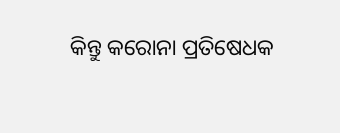କିନ୍ତୁ କରୋନା ପ୍ରତିଷେଧକ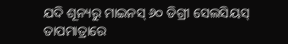ଯଦି ଶୂନ୍ୟରୁ ମାଇନସ୍ ୬୦ ଡିଗ୍ରୀ ସେଲସିୟସ୍ ତାପମାତ୍ରାରେ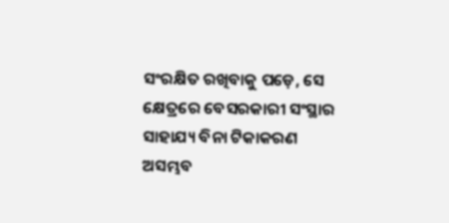ସଂରକ୍ଷିତ ରଖିବାକୁ ପଡ଼େ, ସେ କ୍ଷେତ୍ରରେ ବେସରକାରୀ ସଂସ୍ଥାର ସାହାଯ୍ୟ ବିନା ଟିକାକରଣ ଅସମ୍ଭବ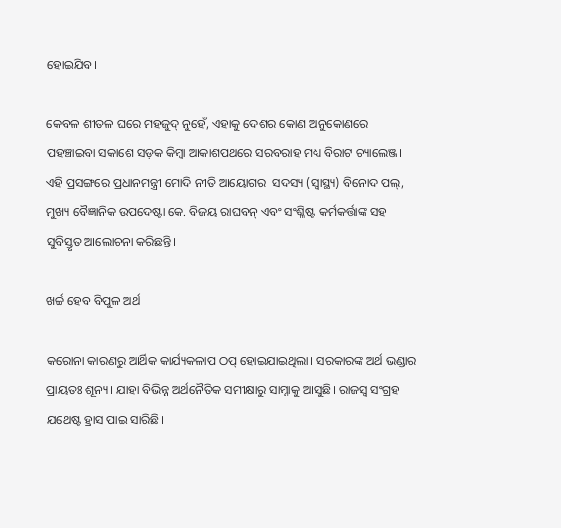ହୋଇଯିବ।

କେବଳ ଶୀତଳ ଘରେ ମହଜୁଦ୍ ନୁହେଁ, ଏହାକୁ ଦେଶର କୋଣ ଅନୁକୋଣରେ ପହଞ୍ଚାଇବା ସକାଶେ ସଡ଼କ କିମ୍ବା ଆକାଶପଥରେ ସରବରାହ ମଧ୍ୟ ବିରାଟ ଚ୍ୟାଲେଞ୍ଜ। ଏହି ପ୍ରସଙ୍ଗରେ ପ୍ରଧାନମନ୍ତ୍ରୀ ମୋଦି ନୀତି ଆୟୋଗର  ସଦସ୍ୟ (ସ୍ଵାସ୍ଥ୍ୟ) ବିନୋଦ ପଲ୍, ମୁଖ୍ୟ ବୈଜ୍ଞାନିକ ଉପଦେଷ୍ଟା କେ. ବିଜୟ ରାଘବନ୍ ଏବଂ ସଂଶ୍ଳିଷ୍ଟ କର୍ମକର୍ତ୍ତାଙ୍କ ସହ ସୁବିସ୍ତୃତ ଆଲୋଚନା କରିଛନ୍ତି।

ଖର୍ଚ୍ଚ ହେବ ବିପୁଳ ଅର୍ଥ

କରୋନା କାରଣରୁ ଆର୍ଥିକ କାର୍ଯ୍ୟକଳାପ ଠପ୍ ହୋଇଯାଇଥିଲା। ସରକାରଙ୍କ ଅର୍ଥ ଭଣ୍ଡାର ପ୍ରାୟତଃ ଶୂନ୍ୟ। ଯାହା ବିଭିନ୍ନ ଅର୍ଥନୈତିକ ସମୀକ୍ଷାରୁ ସାମ୍ନାକୁ ଆସୁଛି। ରାଜସ୍ଵ ସଂଗ୍ରହ ଯଥେଷ୍ଟ ହ୍ରାସ ପାଇ ସାରିଛି।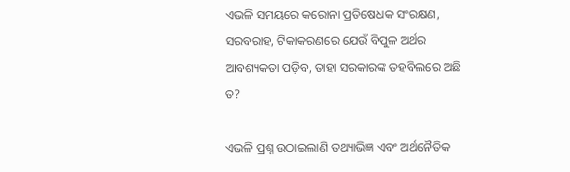ଏଭଳି ସମୟରେ କରୋନା ପ୍ରତିଷେଧକ ସଂରକ୍ଷଣ, ସରବରାହ, ଟିକାକରଣରେ ଯେଉଁ ବିପୁଳ ଅର୍ଥର ଆବଶ୍ୟକତା ପଡ଼ିବ, ତାହା ସରକାରଙ୍କ ତହବିଲରେ ଅଛି ତ?

ଏଭଳି ପ୍ରଶ୍ନ ଉଠାଇଲାଣି ତଥ୍ୟାଭିଜ୍ଞ ଏବଂ ଅର୍ଥନୈତିକ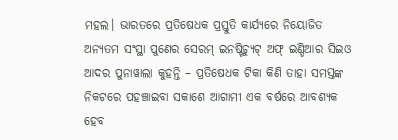ମହଲ। ଭାରତରେ ପ୍ରତିଷେଧକ ପ୍ରସ୍ତୁତି କାର୍ଯ୍ୟରେ ନିୟୋଜିତ ଅନ୍ୟତମ ସଂସ୍ଥା ପୁଣେର ସେରମ୍ ଇନଷ୍ଟିଚ୍ୟୁଟ୍ ଅଫ୍ ଇଣ୍ଡିଆର ସିଇଓ ଆଦର ପୁନାୱାଲା କୁହନ୍ତି – ପ୍ରତିଷେଧକ ଟିକା କିଣି ତାହା ସମସ୍ତଙ୍କ ନିକଟରେ ପହଞ୍ଚାଇବା ସକାଶେ ଆଗାମୀ ଏକ ବର୍ଷରେ ଆବଶ୍ୟକ ହେବ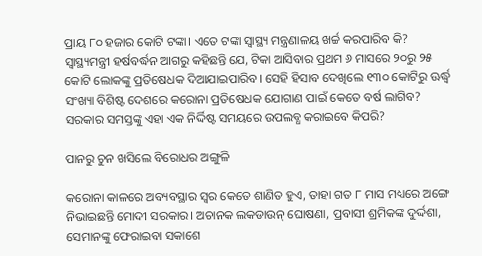ପ୍ରାୟ ୮୦ ହଜାର କୋଟି ଟଙ୍କା। ଏତେ ଟଙ୍କା ସ୍ଵାସ୍ଥ୍ୟ ମନ୍ତ୍ରଣାଳୟ ଖର୍ଚ୍ଚ କରପାରିବ କି? ସ୍ଵାସ୍ଥ୍ୟମନ୍ତ୍ରୀ ହର୍ଷବର୍ଦ୍ଧନ ଆଗରୁ କହିଛନ୍ତି ଯେ, ଟିକା ଆସିବାର ପ୍ରଥମ ୬ ମାସରେ ୨୦ରୁ ୨୫ କୋଟି ଲୋକଙ୍କୁ ପ୍ରତିଷେଧକ ଦିଆଯାଇପାରିବ। ସେହି ହିସାବ ଦେଖିଲେ ୧୩୦ କୋଟିରୁ ଊର୍ଦ୍ଧ୍ୱ ସଂଖ୍ୟା ବିଶିଷ୍ଟ ଦେଶରେ କରୋନା ପ୍ରତିଷେଧକ ଯୋଗାଣ ପାଇଁ କେତେ ବର୍ଷ ଲାଗିବ? ସରକାର ସମସ୍ତଙ୍କୁ ଏହା ଏକ ନିର୍ଦ୍ଦିଷ୍ଟ ସମୟରେ ଉପଲବ୍ଧ କରାଇବେ କିପରି?

ପାନରୁ ଚୁନ ଖସିଲେ ବିରୋଧର ଅଙ୍ଗୁଳି

କରୋନା କାଳରେ ଅବ୍ୟବସ୍ଥାର ସ୍ଵର କେତେ ଶାଣିତ ହୁଏ, ତାହା ଗତ ୮ ମାସ ମଧ୍ୟରେ ଅଙ୍ଗେ ନିଭାଇଛନ୍ତି ମୋଦୀ ସରକାର। ଅଚାନକ ଲକଡାଉନ୍ ଘୋଷଣା, ପ୍ରବାସୀ ଶ୍ରମିକଙ୍କ ଦୁର୍ଦ୍ଦଶା, ସେମାନଙ୍କୁ ଫେରାଇବା ସକାଶେ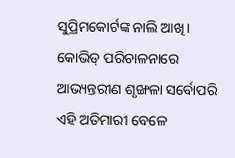ସୁପ୍ରିମକୋର୍ଟଙ୍କ ନାଲି ଆଖି। କୋଭିଡ୍ ପରିଚାଳନାରେ ଆଭ୍ୟନ୍ତରୀଣ ଶୃଙ୍ଖଳା ସର୍ବୋପରି ଏହି ଅତିମାରୀ ବେଳେ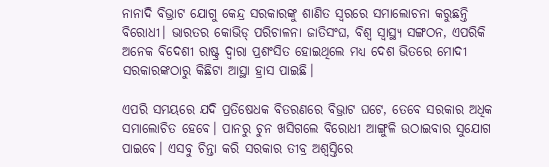ନାନାଦି ବିଭ୍ରାଟ ଯୋଗୁ କେନ୍ଦ୍ର ସରକାରଙ୍କୁ ଶାଣିତ ସ୍ଵରରେ ସମାଲୋଚନା କରୁଛନ୍ତି ବିରୋଧୀ। ଭାରତର କୋଭିଡ୍ ପରିଚାଳନା ଜାତିସଂଘ, ବିଶ୍ଵ ସ୍ଵାସ୍ଥ୍ୟ ସଙ୍ଗଠନ, ଏପରିକି ଅନେକ ବିଦେଶୀ ରାଷ୍ଟ୍ର ଦ୍ଵାରା ପ୍ରଶଂସିତ ହୋଇଥିଲେ ମଧ୍ୟ ଦେଶ ଭିତରେ ମୋଦୀ ସରକାରଙ୍କଠାରୁ କିଛିଟା ଆସ୍ଥା ହ୍ରାସ ପାଇଛି।

ଏପରି ସମୟରେ ଯଦି ପ୍ରତିଷେଧକ ବିତରଣରେ ବିଭ୍ରାଟ ଘଟେ, ତେବେ ସରକାର ଅଧିକ ସମାଲୋଚିତ ହେବେ। ପାନରୁ ଚୁନ ଖସିଗଲେ ବିରୋଧୀ ଆଙ୍ଗୁଳି ଉଠାଇବାର ସୁଯୋଗ ପାଇବେ। ଏସବୁ ଚିନ୍ତା କରି ସରକାର ତୀବ୍ର ଅଶ୍ଵସ୍ତିରେ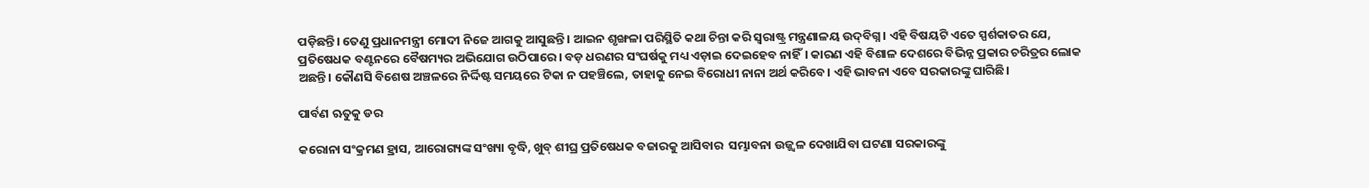ପଡ଼ିଛନ୍ତି। ତେଣୁ ପ୍ରଧାନମନ୍ତ୍ରୀ ମୋଦୀ ନିଜେ ଆଗକୁ ଆସୁଛନ୍ତି। ଆଇନ ଶୃଙ୍ଖଳା ପରିସ୍ଥିତି କଥା ଚିନ୍ତା କରି ସ୍ଵରାଷ୍ଟ୍ର ମନ୍ତ୍ରଣାଳୟ ଉଦ୍‌ବିଗ୍ନ। ଏହି ବିଷୟଟି ଏତେ ସ୍ପର୍ଶକାତର ଯେ, ପ୍ରତିଷେଧକ ବଣ୍ଟନରେ ବୈଷମ୍ୟର ଅଭିଯୋଗ ଉଠିପାରେ। ବଡ଼ ଧରଣର ସଂଘର୍ଷକୁ ମଧ୍ୟ ଏଡ଼ାଇ ଦେଇହେବ ନାହିଁ। କାରଣ ଏହି ବିଶାଳ ଦେଶରେ ବିଭିନ୍ନ ପ୍ରକାର ଚରିତ୍ରର ଲୋକ ଅଛନ୍ତି। କୌଣସି ବିଶେଷ ଅଞ୍ଚଳରେ ନିର୍ଦ୍ଦିଷ୍ଟ ସମୟରେ ଟିକା ନ ପହଞ୍ଚିଲେ, ତାହାକୁ ନେଇ ବିରୋଧୀ ନାନା ଅର୍ଥ କରିବେ। ଏହି ଭାବନା ଏବେ ସରକାରଙ୍କୁ ଘାରିଛି।

ପାର୍ବଣ ଋତୁକୁ ଡର

କରୋନା ସଂକ୍ରମଣ ହ୍ରାସ, ଆରୋଗ୍ୟଙ୍କ ସଂଖ୍ୟା ବୃଦ୍ଧି, ଖୁବ୍ ଶୀଘ୍ର ପ୍ରତିଷେଧକ ବଜାରକୁ ଆସିବାର  ସମ୍ଭାବନା ଉଜ୍ଜ୍ୱଳ ଦେଖାଯିବା ଘଟଣା ସରକାରଙ୍କୁ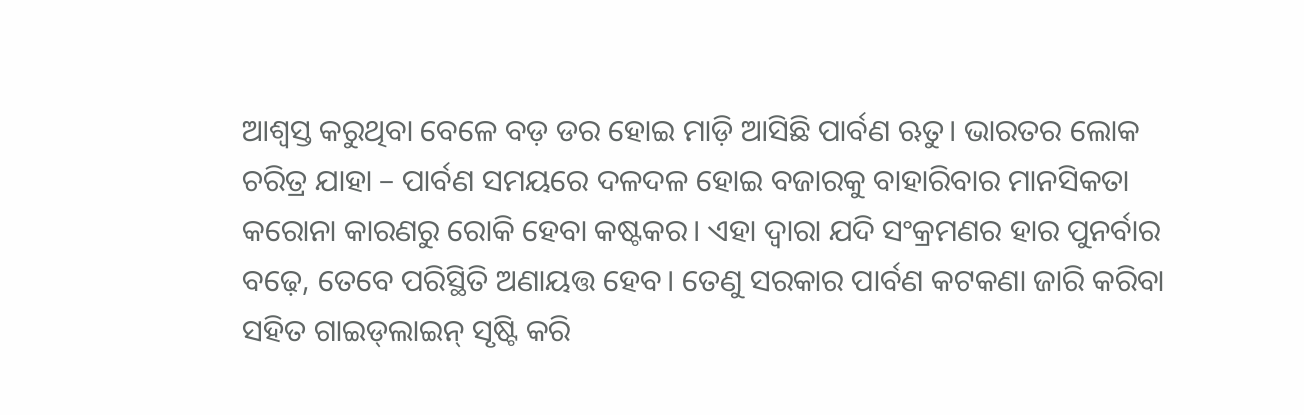ଆଶ୍ଵସ୍ତ କରୁଥିବା ବେଳେ ବଡ଼ ଡର ହୋଇ ମାଡ଼ି ଆସିଛି ପାର୍ବଣ ଋତୁ। ଭାରତର ଲୋକ ଚରିତ୍ର ଯାହା – ପାର୍ବଣ ସମୟରେ ଦଳଦଳ ହୋଇ ବଜାରକୁ ବାହାରିବାର ମାନସିକତା କରୋନା କାରଣରୁ ରୋକି ହେବା କଷ୍ଟକର। ଏହା ଦ୍ଵାରା ଯଦି ସଂକ୍ରମଣର ହାର ପୁନର୍ବାର ବଢ଼େ, ତେବେ ପରିସ୍ଥିତି ଅଣାୟତ୍ତ ହେବ। ତେଣୁ ସରକାର ପାର୍ବଣ କଟକଣା ଜାରି କରିବା ସହିତ ଗାଇଡ୍‌ଲାଇନ୍ ସୃଷ୍ଟି କରି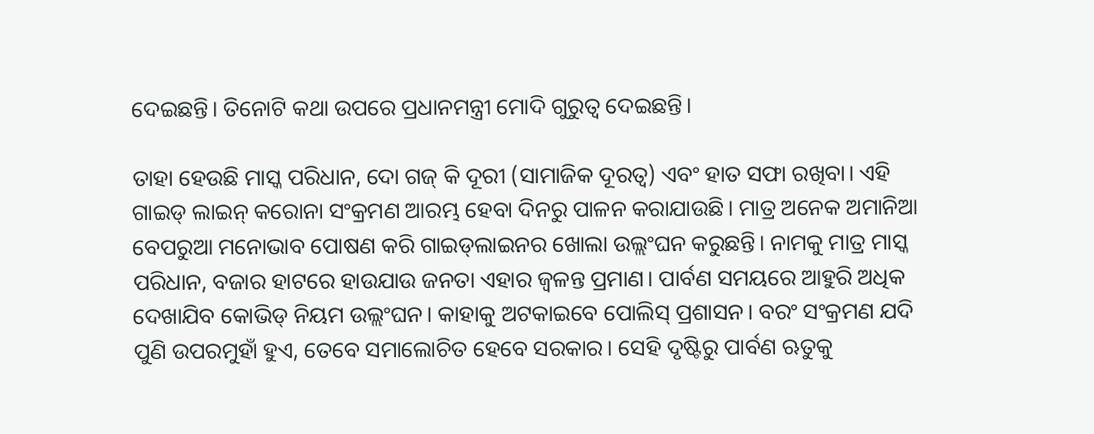ଦେଇଛନ୍ତି। ତିନୋଟି କଥା ଉପରେ ପ୍ରଧାନମନ୍ତ୍ରୀ ମୋଦି ଗୁରୁତ୍ଵ ଦେଇଛନ୍ତି।

ତାହା ହେଉଛି ମାସ୍କ ପରିଧାନ, ଦୋ ଗଜ୍‌ କି ଦୂରୀ (ସାମାଜିକ ଦୂରତ୍ଵ) ଏବଂ ହାତ ସଫା ରଖିବା। ଏହି ଗାଇଡ୍ ଲାଇନ୍ କରୋନା ସଂକ୍ରମଣ ଆରମ୍ଭ ହେବା ଦିନରୁ ପାଳନ କରାଯାଉଛି। ମାତ୍ର ଅନେକ ଅମାନିଆ ବେପରୁଆ ମନୋଭାବ ପୋଷଣ କରି ଗାଇଡ୍‌ଲାଇନର ଖୋଲା ଉଲ୍ଲଂଘନ କରୁଛନ୍ତି। ନାମକୁ ମାତ୍ର ମାସ୍କ ପରିଧାନ, ବଜାର ହାଟରେ ହାଉଯାଉ ଜନତା ଏହାର ଜ୍ଵଳନ୍ତ ପ୍ରମାଣ। ପାର୍ବଣ ସମୟରେ ଆହୁରି ଅଧିକ ଦେଖାଯିବ କୋଭିଡ୍ ନିୟମ ଉଲ୍ଲଂଘନ। କାହାକୁ ଅଟକାଇବେ ପୋଲିସ୍ ପ୍ରଶାସନ। ବରଂ ସଂକ୍ରମଣ ଯଦି ପୁଣି ଉପରମୁହାଁ ହୁଏ, ତେବେ ସମାଲୋଚିତ ହେବେ ସରକାର। ସେହି ଦୃଷ୍ଟିରୁ ପାର୍ବଣ ଋତୁକୁ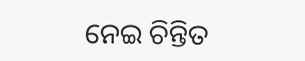ନେଇ ଚିନ୍ତିତ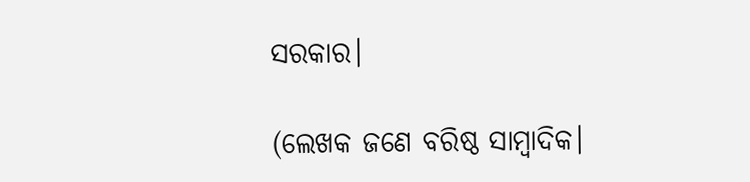ସରକାର।

(ଲେଖକ ଜଣେ ବରିଷ୍ଠ ସାମ୍ବାଦିକ।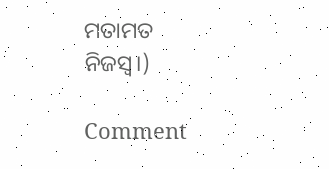ମତାମତ ନିଜସ୍ୱ।)

Comment